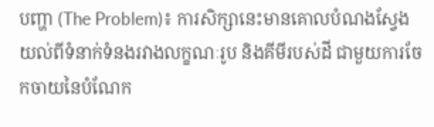បញ្ហា (The Problem)៖ ការសិក្សានេះមានគោលបំណងស្វែងយល់ពីទំនាក់ទំនងរវាងលក្ខណៈរូប និងគីមីរបស់ដី ជាមួយការចែកចាយនៃបំណែក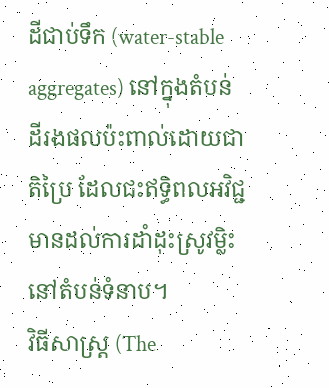ដីជាប់ទឹក (water-stable aggregates) នៅក្នុងតំបន់ដីរងផលប៉ះពាល់ដោយជាតិប្រៃ ដែលជះឥទ្ធិពលអវិជ្ជមានដល់ការដាំដុះស្រូវម្លិះនៅតំបន់ទំនាប។
វិធីសាស្ត្រ (The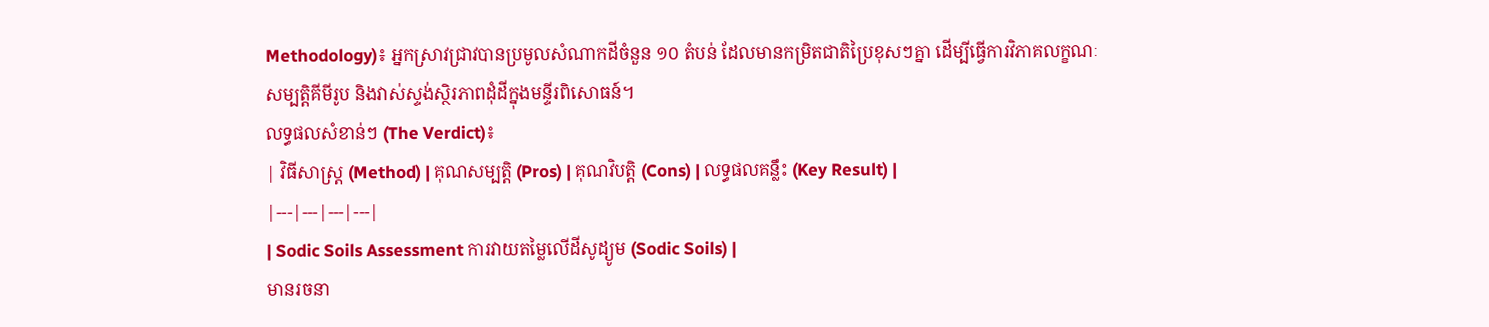Methodology)៖ អ្នកស្រាវជ្រាវបានប្រមូលសំណាកដីចំនួន ១០ តំបន់ ដែលមានកម្រិតជាតិប្រៃខុសៗគ្នា ដើម្បីធ្វើការវិភាគលក្ខណៈសម្បត្តិគីមីរូប និងវាស់ស្ទង់ស្ថិរភាពដុំដីក្នុងមន្ទីរពិសោធន៍។
លទ្ធផលសំខាន់ៗ (The Verdict)៖
| វិធីសាស្ត្រ (Method) | គុណសម្បត្តិ (Pros) | គុណវិបត្តិ (Cons) | លទ្ធផលគន្លឹះ (Key Result) |
|---|---|---|---|
| Sodic Soils Assessment ការវាយតម្លៃលើដីសូដ្យូម (Sodic Soils) |
មានរចនា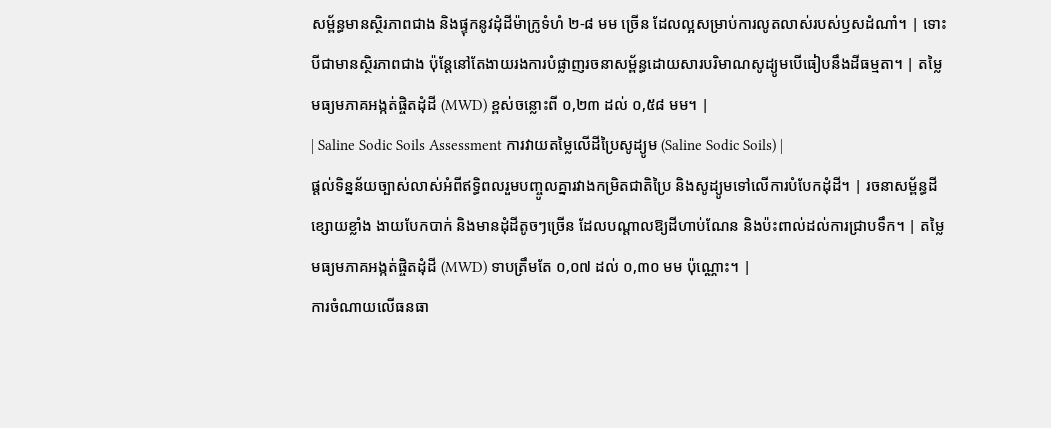សម្ព័ន្ធមានស្ថិរភាពជាង និងផ្ទុកនូវដុំដីម៉ាក្រូទំហំ ២-៨ មម ច្រើន ដែលល្អសម្រាប់ការលូតលាស់របស់ឫសដំណាំ។ | ទោះបីជាមានស្ថិរភាពជាង ប៉ុន្តែនៅតែងាយរងការបំផ្លាញរចនាសម្ព័ន្ធដោយសារបរិមាណសូដ្យូមបើធៀបនឹងដីធម្មតា។ | តម្លៃមធ្យមភាគអង្កត់ផ្ចិតដុំដី (MWD) ខ្ពស់ចន្លោះពី ០,២៣ ដល់ ០,៥៨ មម។ |
| Saline Sodic Soils Assessment ការវាយតម្លៃលើដីប្រៃសូដ្យូម (Saline Sodic Soils) |
ផ្តល់ទិន្នន័យច្បាស់លាស់អំពីឥទ្ធិពលរួមបញ្ចូលគ្នារវាងកម្រិតជាតិប្រៃ និងសូដ្យូមទៅលើការបំបែកដុំដី។ | រចនាសម្ព័ន្ធដីខ្សោយខ្លាំង ងាយបែកបាក់ និងមានដុំដីតូចៗច្រើន ដែលបណ្តាលឱ្យដីហាប់ណែន និងប៉ះពាល់ដល់ការជ្រាបទឹក។ | តម្លៃមធ្យមភាគអង្កត់ផ្ចិតដុំដី (MWD) ទាបត្រឹមតែ ០,០៧ ដល់ ០,៣០ មម ប៉ុណ្ណោះ។ |
ការចំណាយលើធនធា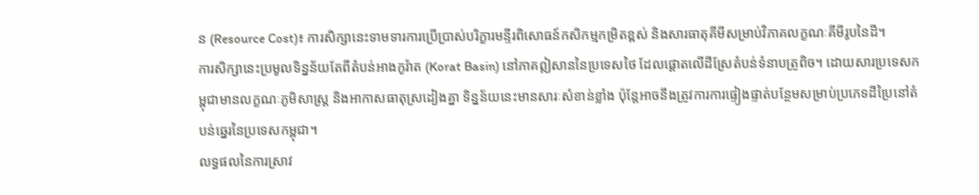ន (Resource Cost)៖ ការសិក្សានេះទាមទារការប្រើប្រាស់បរិក្ខារមន្ទីរពិសោធន៍កសិកម្មកម្រិតខ្ពស់ និងសារធាតុគីមីសម្រាប់វិភាគលក្ខណៈគីមីរូបនៃដី។
ការសិក្សានេះប្រមូលទិន្នន័យតែពីតំបន់អាងកូរ៉ាត (Korat Basin) នៅភាគឦសាននៃប្រទេសថៃ ដែលផ្តោតលើដីស្រែតំបន់ទំនាបត្រូពិច។ ដោយសារប្រទេសកម្ពុជាមានលក្ខណៈភូមិសាស្ត្រ និងអាកាសធាតុស្រដៀងគ្នា ទិន្នន័យនេះមានសារៈសំខាន់ខ្លាំង ប៉ុន្តែអាចនឹងត្រូវការការផ្ទៀងផ្ទាត់បន្ថែមសម្រាប់ប្រភេទដីប្រៃនៅតំបន់ឆ្នេរនៃប្រទេសកម្ពុជា។
លទ្ធផលនៃការស្រាវ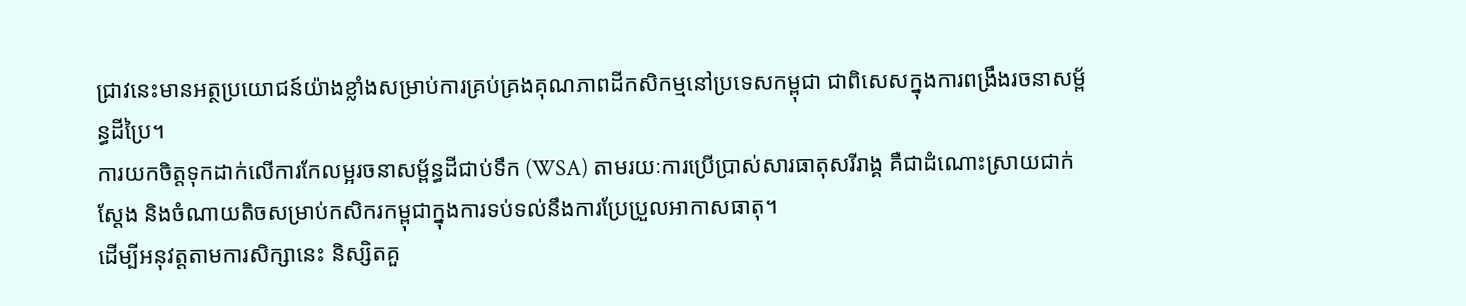ជ្រាវនេះមានអត្ថប្រយោជន៍យ៉ាងខ្លាំងសម្រាប់ការគ្រប់គ្រងគុណភាពដីកសិកម្មនៅប្រទេសកម្ពុជា ជាពិសេសក្នុងការពង្រឹងរចនាសម្ព័ន្ធដីប្រៃ។
ការយកចិត្តទុកដាក់លើការកែលម្អរចនាសម្ព័ន្ធដីជាប់ទឹក (WSA) តាមរយៈការប្រើប្រាស់សារធាតុសរីរាង្គ គឺជាដំណោះស្រាយជាក់ស្តែង និងចំណាយតិចសម្រាប់កសិករកម្ពុជាក្នុងការទប់ទល់នឹងការប្រែប្រួលអាកាសធាតុ។
ដើម្បីអនុវត្តតាមការសិក្សានេះ និស្សិតគួ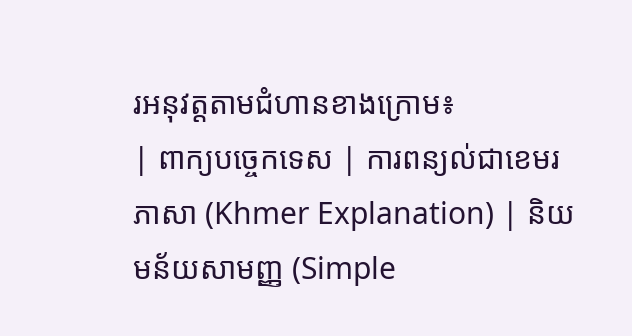រអនុវត្តតាមជំហានខាងក្រោម៖
| ពាក្យបច្ចេកទេស | ការពន្យល់ជាខេមរភាសា (Khmer Explanation) | និយមន័យសាមញ្ញ (Simple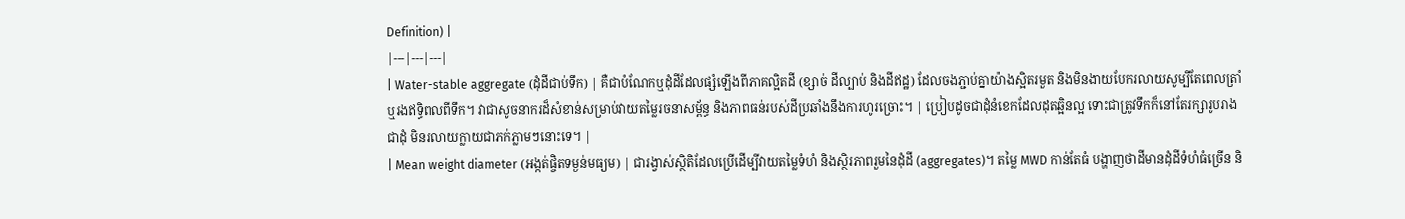Definition) |
|---|---|---|
| Water-stable aggregate (ដុំដីជាប់ទឹក) | គឺជាបំណែកឬដុំដីដែលផ្សំឡើងពីភាគល្អិតដី (ខ្សាច់ ដីល្បាប់ និងដីឥដ្ឋ) ដែលចងភ្ជាប់គ្នាយ៉ាងស្អិតរមួត និងមិនងាយបែករលាយសូម្បីតែពេលត្រាំឬរងឥទ្ធិពលពីទឹក។ វាជាសូចនាករដ៏សំខាន់សម្រាប់វាយតម្លៃរចនាសម្ព័ន្ធ និងភាពធន់របស់ដីប្រឆាំងនឹងការហូរច្រោះ។ | ប្រៀបដូចជាដុំនំខេកដែលដុតឆ្អិនល្អ ទោះជាត្រូវទឹកក៏នៅតែរក្សារូបរាងជាដុំ មិនរលាយក្លាយជាភក់ភ្លាមៗនោះទេ។ |
| Mean weight diameter (អង្កត់ផ្ចិតទម្ងន់មធ្យម) | ជារង្វាស់ស្ថិតិដែលប្រើដើម្បីវាយតម្លៃទំហំ និងស្ថិរភាពរួមនៃដុំដី (aggregates)។ តម្លៃ MWD កាន់តែធំ បង្ហាញថាដីមានដុំដីទំហំធំច្រើន និ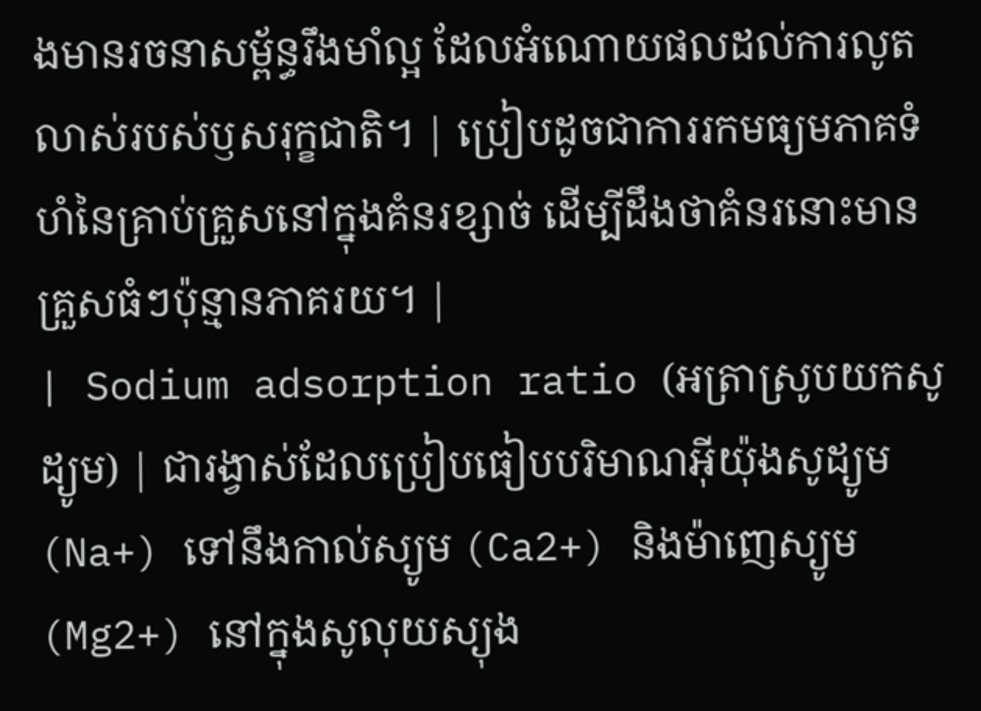ងមានរចនាសម្ព័ន្ធរឹងមាំល្អ ដែលអំណោយផលដល់ការលូតលាស់របស់ឫសរុក្ខជាតិ។ | ប្រៀបដូចជាការរកមធ្យមភាគទំហំនៃគ្រាប់គ្រួសនៅក្នុងគំនរខ្សាច់ ដើម្បីដឹងថាគំនរនោះមានគ្រួសធំៗប៉ុន្មានភាគរយ។ |
| Sodium adsorption ratio (អត្រាស្រូបយកសូដ្យូម) | ជារង្វាស់ដែលប្រៀបធៀបបរិមាណអ៊ីយ៉ុងសូដ្យូម (Na+) ទៅនឹងកាល់ស្យូម (Ca2+) និងម៉ាញេស្យូម (Mg2+) នៅក្នុងសូលុយស្យុង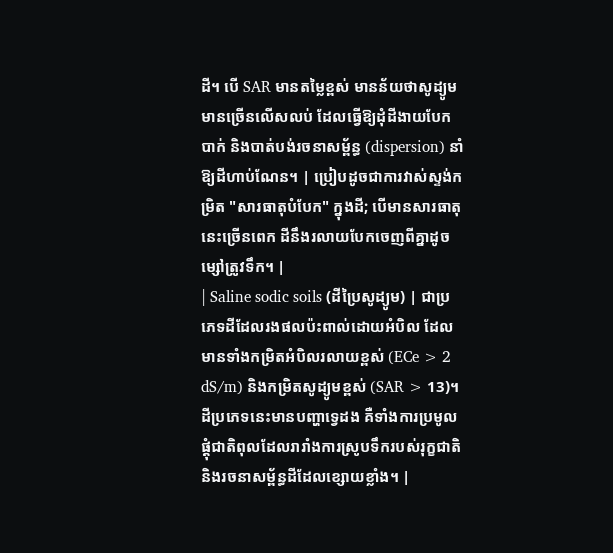ដី។ បើ SAR មានតម្លៃខ្ពស់ មានន័យថាសូដ្យូមមានច្រើនលើសលប់ ដែលធ្វើឱ្យដុំដីងាយបែកបាក់ និងបាត់បង់រចនាសម្ព័ន្ធ (dispersion) នាំឱ្យដីហាប់ណែន។ | ប្រៀបដូចជាការវាស់ស្ទង់កម្រិត "សារធាតុបំបែក" ក្នុងដី; បើមានសារធាតុនេះច្រើនពេក ដីនឹងរលាយបែកចេញពីគ្នាដូចម្សៅត្រូវទឹក។ |
| Saline sodic soils (ដីប្រៃសូដ្យូម) | ជាប្រភេទដីដែលរងផលប៉ះពាល់ដោយអំបិល ដែលមានទាំងកម្រិតអំបិលរលាយខ្ពស់ (ECe > 2 dS/m) និងកម្រិតសូដ្យូមខ្ពស់ (SAR > 13)។ ដីប្រភេទនេះមានបញ្ហាទ្វេដង គឺទាំងការប្រមូលផ្តុំជាតិពុលដែលរារាំងការស្រូបទឹករបស់រុក្ខជាតិ និងរចនាសម្ព័ន្ធដីដែលខ្សោយខ្លាំង។ |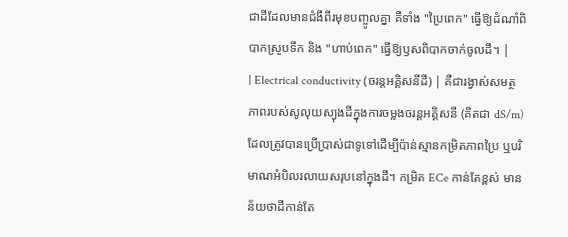ជាដីដែលមានជំងឺពីរមុខបញ្ចូលគ្នា គឺទាំង "ប្រៃពេក" ធ្វើឱ្យដំណាំពិបាកស្រូបទឹក និង "ហាប់ពេក" ធ្វើឱ្យឫសពិបាកចាក់ចូលដី។ |
| Electrical conductivity (ចរន្តអគ្គិសនីដី) | គឺជារង្វាស់សមត្ថភាពរបស់សូលុយស្យុងដីក្នុងការចម្លងចរន្តអគ្គិសនី (គិតជា dS/m) ដែលត្រូវបានប្រើប្រាស់ជាទូទៅដើម្បីប៉ាន់ស្មានកម្រិតភាពប្រៃ ឬបរិមាណអំបិលរលាយសរុបនៅក្នុងដី។ កម្រិត ECe កាន់តែខ្ពស់ មានន័យថាដីកាន់តែ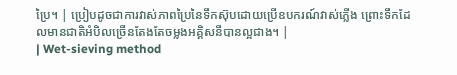ប្រៃ។ | ប្រៀបដូចជាការវាស់ភាពប្រៃនៃទឹកស៊ុបដោយប្រើឧបករណ៍វាស់ភ្លើង ព្រោះទឹកដែលមានជាតិអំបិលច្រើនតែងតែចម្លងអគ្គិសនីបានល្អជាង។ |
| Wet-sieving method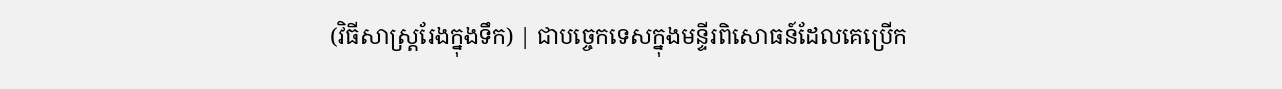(វិធីសាស្ត្ររែងក្នុងទឹក) | ជាបច្ចេកទេសក្នុងមន្ទីរពិសោធន៍ដែលគេប្រើក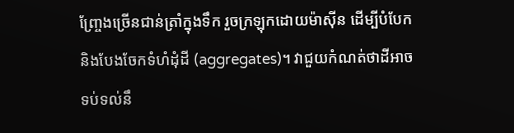ញ្ច្រែងច្រើនជាន់ត្រាំក្នុងទឹក រួចក្រឡុកដោយម៉ាស៊ីន ដើម្បីបំបែកនិងបែងចែកទំហំដុំដី (aggregates)។ វាជួយកំណត់ថាដីអាចទប់ទល់នឹ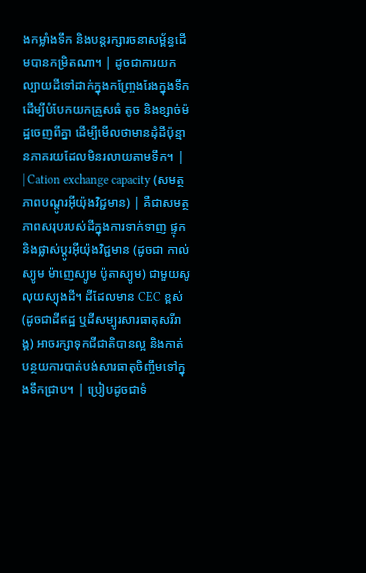ងកម្លាំងទឹក និងបន្តរក្សារចនាសម្ព័ន្ធដើមបានកម្រិតណា។ | ដូចជាការយកល្បាយដីទៅដាក់ក្នុងកញ្ច្រែងរែងក្នុងទឹក ដើម្បីបំបែកយកគ្រួសធំ តូច និងខ្សាច់ម៉ដ្ឋចេញពីគ្នា ដើម្បីមើលថាមានដុំដីប៉ុន្មានភាគរយដែលមិនរលាយតាមទឹក។ |
| Cation exchange capacity (សមត្ថភាពបណ្តូរអុីយ៉ុងវិជ្ជមាន) | គឺជាសមត្ថភាពសរុបរបស់ដីក្នុងការទាក់ទាញ ផ្ទុក និងផ្លាស់ប្តូរអ៊ីយ៉ុងវិជ្ជមាន (ដូចជា កាល់ស្យូម ម៉ាញេស្យូម ប៉ូតាស្យូម) ជាមួយសូលុយស្យុងដី។ ដីដែលមាន CEC ខ្ពស់ (ដូចជាដីឥដ្ឋ ឬដីសម្បូរសារធាតុសរីរាង្គ) អាចរក្សាទុកជីជាតិបានល្អ និងកាត់បន្ថយការបាត់បង់សារធាតុចិញ្ចឹមទៅក្នុងទឹកជ្រាប។ | ប្រៀបដូចជាទំ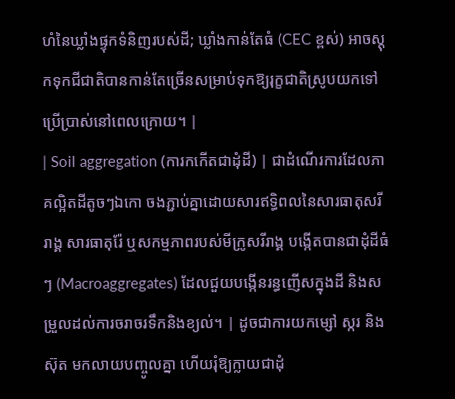ហំនៃឃ្លាំងផ្ទុកទំនិញរបស់ដី; ឃ្លាំងកាន់តែធំ (CEC ខ្ពស់) អាចស្តុកទុកជីជាតិបានកាន់តែច្រើនសម្រាប់ទុកឱ្យរុក្ខជាតិស្រូបយកទៅប្រើប្រាស់នៅពេលក្រោយ។ |
| Soil aggregation (ការកកើតជាដុំដី) | ជាដំណើរការដែលភាគល្អិតដីតូចៗឯកោ ចងភ្ជាប់គ្នាដោយសារឥទ្ធិពលនៃសារធាតុសរីរាង្គ សារធាតុរ៉ែ ឬសកម្មភាពរបស់មីក្រូសរីរាង្គ បង្កើតបានជាដុំដីធំៗ (Macroaggregates) ដែលជួយបង្កើនរន្ធញើសក្នុងដី និងសម្រួលដល់ការចរាចរទឹកនិងខ្យល់។ | ដូចជាការយកម្សៅ ស្ករ និងស៊ុត មកលាយបញ្ចូលគ្នា ហើយរុំឱ្យក្លាយជាដុំ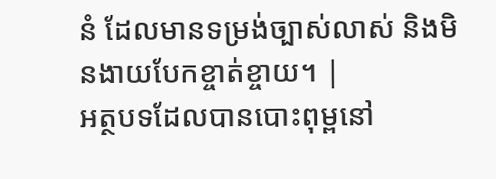នំ ដែលមានទម្រង់ច្បាស់លាស់ និងមិនងាយបែកខ្ចាត់ខ្ចាយ។ |
អត្ថបទដែលបានបោះពុម្ពនៅ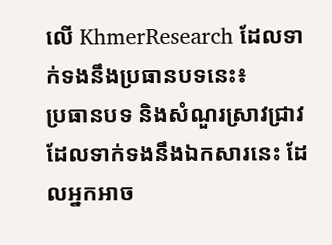លើ KhmerResearch ដែលទាក់ទងនឹងប្រធានបទនេះ៖
ប្រធានបទ និងសំណួរស្រាវជ្រាវដែលទាក់ទងនឹងឯកសារនេះ ដែលអ្នកអាច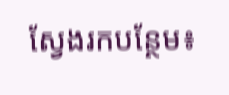ស្វែងរកបន្ថែម៖